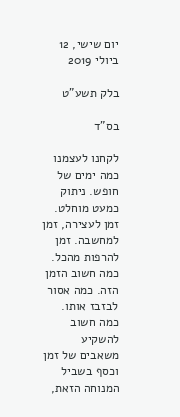יום שישי, 12 ביולי 2019

בלק תשע"ט

בס"ד

לקחנו לעצמנו כמה ימים של חופש. ניתוק כמעט מוחלט. זמן לעצירה, זמן למחשבה. זמן להרפות מהכל. כמה חשוב הזמן הזה. כמה אסור לבזבז אותו. כמה חשוב להשקיע משאבים של זמן וכסף בשביל המנוחה הזאת,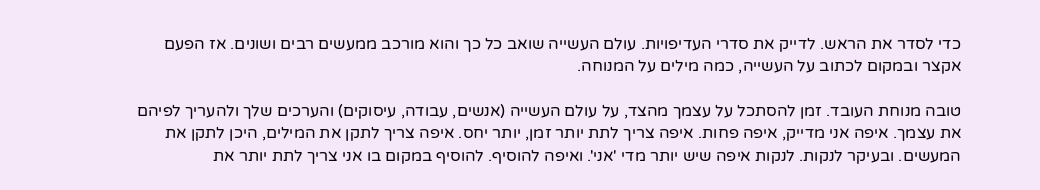כדי לסדר את הראש. לדייק את סדרי העדיפויות. עולם העשייה שואב כל כך והוא מורכב ממעשים רבים ושונים. אז הפעם אקצר ובמקום לכתוב על העשייה, כמה מילים על המנוחה.

טובה מנוחת העובד. זמן להסתכל על עצמך מהצד, על עולם העשייה (אנשים, עבודה, עיסוקים) והערכים שלך ולהעריך לפיהם את עצמך. איפה אני מדייק, איפה פחות. איפה צריך לתת יותר זמן, יותר יחס. איפה צריך לתקן את המילים, היכן לתקן את המעשים. ובעיקר לנקות. לנקות איפה שיש יותר מדי 'אני'. ואיפה להוסיף. להוסיף במקום בו אני צריך לתת יותר את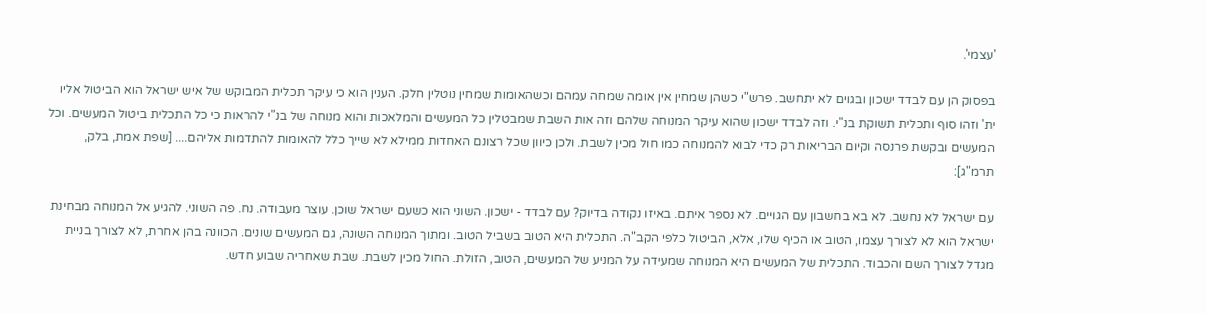'עצמי'.

בפסוק הן עם לבדד ישכון ובגוים לא יתחשב. פרש"י כשהן שמחין אין אומה שמחה עמהם וכשהאומות שמחין נוטלין חלק. הענין הוא כי עיקר תכלית המבוקש של איש ישראל הוא הביטול אליו ית' וזהו סוף ותכלית תשוקת בנ"י. וזה לבדד ישכון שהוא עיקר המנוחה שלהם וזה אות השבת שמבטלין כל המעשים והמלאכות והוא מנוחה של בנ"י להראות כי כל התכלית ביטול המעשים. וכל המעשים ובקשת פרנסה וקיום הבריאות רק כדי לבוא להמנוחה כמו חול מכין לשבת. ולכן כיוון שכל רצונם האחדות ממילא לא שייך כלל להאומות להתדמות אליהם.... [שפת אמת, בלק, תרמ"ג]:

עם ישראל לא נחשב. לא בא בחשבון עם הגויים. לא נספר איתם. באיזו נקודה בדיוק? עם לבדד - ישכון. השוני הוא כשעם ישראל שוכן. עוצר מעבודה. נח. פה השוני. להגיע אל המנוחה מבחינת ישראל הוא לא לצורך עצמו, הטוב או הכיף שלו, אלא, הביטול כלפי הקב"ה. התכלית היא הטוב בשביל הטוב. ומתוך המנוחה השונה, גם המעשים שונים. הכוונה בהן אחרת, לא לצורך בניית מגדל לצורך השם והכבוד. התכלית של המעשים היא המנוחה שמעידה על המניע של המעשים, הטוב, הזולת. החול מכין לשבת. שבת שאחריה שבוע חדש.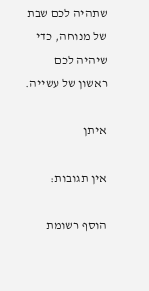שתהיה לכם שבת של מנוחה, כדי שיהיה לכם ראשון של עשייה.

איתן

אין תגובות:

הוסף רשומת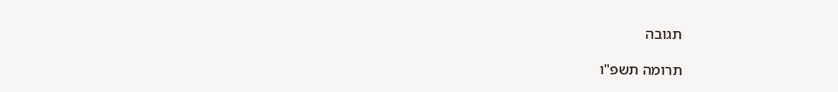תגובה

תרומה תשפ"ו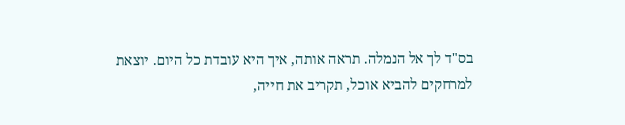בס"ד לך אל הנמלה. תראה אותה, איך היא עובדת כל היום. יוצאת למרחקים להביא אוכל, תקריב את חייה,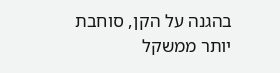בהגנה על הקן, סוחבת יותר ממשקל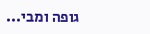גופה ומבי...